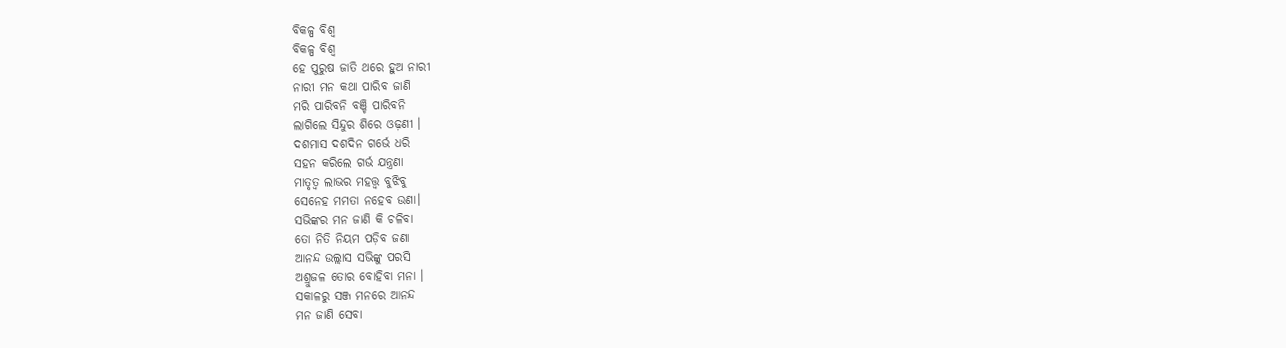ବିକଳ୍ପ ବିଶ୍ବ
ବିକଳ୍ପ ବିଶ୍ବ
ହେ ପୁରୁଷ ଜାତି ଥରେ ହୁଅ ନାରୀ
ନାରୀ ମନ କଥା ପାରିବ ଜାଣି
ମରି ପାରିବନି ବଞ୍ଚି ପାରିବନି
ଲାଗିଲେ ସିନ୍ଦୁର ଶିରେ ଓଢ଼ଣୀ ।
ଦଶମାସ ଦଶଦିନ ଗର୍ଭେ ଧରି
ସହନ କରିଲେ ଗର୍ଭ ଯନ୍ତ୍ରଣା
ମାତୃତ୍ଵ ଲାଭର ମହତ୍ତ୍ଵ ବୁଝିବୁ
ସେନେହ ମମତା ନହେବ ଉଣା।
ସଭିଙ୍କର ମନ ଜାଣି କି ଚଳିବା
ତୋ ନିତି ନିୟମ ପଡ଼ିବ ଜଣା
ଆନନ୍ଦ ଉଲ୍ଲାସ ସଭିଙ୍କୁ ପରସି
ଅଶ୍ରୁଜଳ ତୋର ବୋହିବା ମନା ।
ସକାଳରୁ ସଞ୍ଜ ମନରେ ଆନନ୍ଦ
ମନ ଜାଣି ସେବା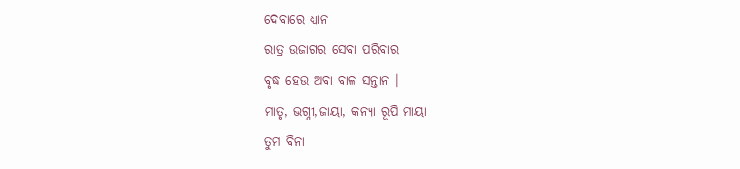ଦେବାରେ ଧ୍ୟାନ
ରାତ୍ର ଉଜାଗର ସେବା ପରିବାର
ବୃଦ୍ଧ ହେଉ ଅବା ବାଳ ସନ୍ତାନ ।
ମାତୃ, ଭଗ୍ନୀ,ଜାୟା, କନ୍ୟା ରୂପି ମାୟା
ତୁମ ବିନା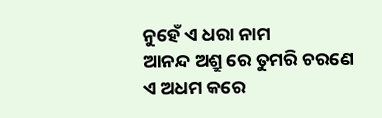ନୁହେଁ ଏ ଧରା ନାମ
ଆନନ୍ଦ ଅଶ୍ରୁ ରେ ତୁମରି ଚରଣେ
ଏ ଅଧମ କରେ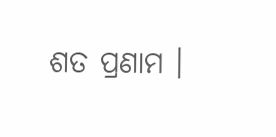ଶତ ପ୍ରଣାମ ।